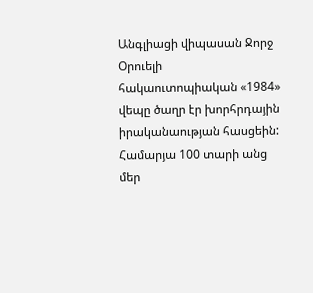Անգլիացի վիպասան Ջորջ Օրուելի հակաուտոպիական «1984» վեպը ծաղր էր խորհրդային իրականաության հասցեին: Համարյա 100 տարի անց մեր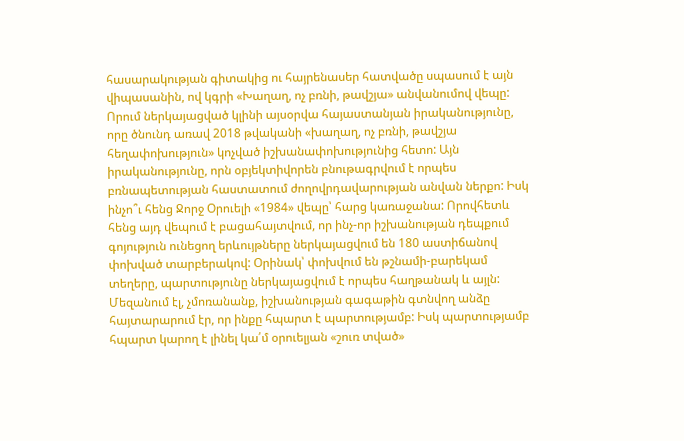հասարակության գիտակից ու հայրենասեր հատվածը սպասում է այն վիպասանին, ով կգրի «Խաղաղ, ոչ բռնի, թավշյա» անվանումով վեպը: Որում ներկայացված կլինի այսօրվա հայաստանյան իրականությունը, որը ծնունդ առավ 2018 թվականի «խաղաղ, ոչ բռնի, թավշյա հեղափոխություն» կոչված իշխանափոխությունից հետո: Այն իրականությունը, որն օբյեկտիվորեն բնութագրվում է որպես բռնապետության հաստատում ժողովրդավարության անվան ներքո: Իսկ ինչո՞ւ հենց Ջորջ Օրուելի «1984» վեպը՝ հարց կառաջանա: Որովհետև հենց այդ վեպում է բացահայտվում, որ ինչ-որ իշխանության դեպքում գոյություն ունեցող երևույթները ներկայացվում են 180 աստիճանով փոխված տարբերակով: Օրինակ՝ փոխվում են թշնամի-բարեկամ տեղերը, պարտությունը ներկայացվում է որպես հաղթանակ և այլն: Մեզանում էլ, չմոռանանք, իշխանության գագաթին գտնվող անձը հայտարարում էր, որ ինքը հպարտ է պարտությամբ: Իսկ պարտությամբ հպարտ կարող է լինել կա՛մ օրուելյան «շուռ տված»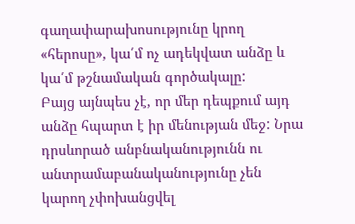գաղափարախոսությունը կրող «հերոսը», կա՛մ ոչ ադեկվատ անձը և կա՛մ թշնամական գործակալը:
Բայց այնպես չէ, որ մեր դեպքում այդ անձը հպարտ է իր մենության մեջ: Նրա դրսևորած անբնականությունն ու անտրամաբանականությունը չեն կարող չփոխանցվել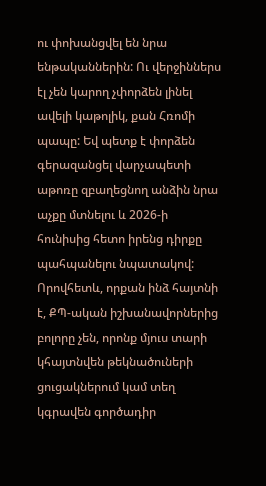ու փոխանցվել են նրա ենթականներին: Ու վերջիններս էլ չեն կարող չփորձեն լինել ավելի կաթոլիկ, քան Հռոմի պապը: Եվ պետք է փորձեն գերազանցել վարչապետի աթոռը զբաղեցնող անձին նրա աչքը մտնելու և 2026-ի հունիսից հետո իրենց դիրքը պահպանելու նպատակով: Որովհետև, որքան ինձ հայտնի է, ՔՊ-ական իշխանավորներից բոլորը չեն, որոնք մյուս տարի կհայտնվեն թեկնածուների ցուցակներում կամ տեղ կգրավեն գործադիր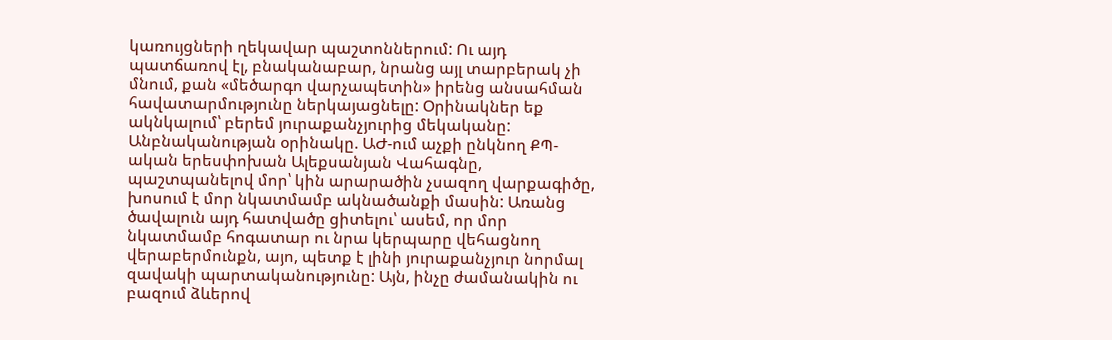կառույցների ղեկավար պաշտոններում: Ու այդ պատճառով էլ, բնականաբար, նրանց այլ տարբերակ չի մնում, քան «մեծարգո վարչապետին» իրենց անսահման հավատարմությունը ներկայացնելը: Օրինակներ եք ակնկալում՝ բերեմ յուրաքանչյուրից մեկականը:
Անբնականության օրինակը. ԱԺ-ում աչքի ընկնող ՔՊ-ական երեսփոխան Ալեքսանյան Վահագնը, պաշտպանելով մոր՝ կին արարածին չսազող վարքագիծը, խոսում է մոր նկատմամբ ակնածանքի մասին: Առանց ծավալուն այդ հատվածը ցիտելու՝ ասեմ, որ մոր նկատմամբ հոգատար ու նրա կերպարը վեհացնող վերաբերմունքն, այո, պետք է լինի յուրաքանչյուր նորմալ զավակի պարտականությունը: Այն, ինչը ժամանակին ու բազում ձևերով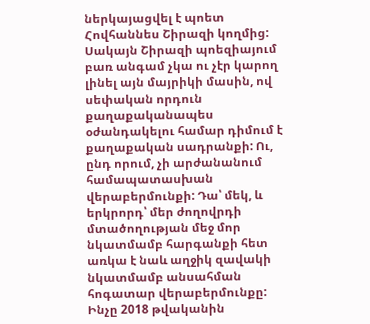ներկայացվել է պոետ Հովհաննես Շիրազի կողմից: Սակայն Շիրազի պոեզիայում բառ անգամ չկա ու չէր կարող լինել այն մայրիկի մասին, ով սեփական որդուն քաղաքականապես օժանդակելու համար դիմում է քաղաքական սադրանքի: Ու, ընդ որում, չի արժանանում համապատասխան վերաբերմունքի: Դա՝ մեկ, և երկրորդ՝ մեր ժողովրդի մտածողության մեջ մոր նկատմամբ հարգանքի հետ առկա է նաև աղջիկ զավակի նկատմամբ անսահման հոգատար վերաբերմունքը: Ինչը 2018 թվականին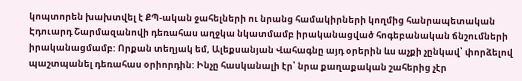կոպտորեն խախտվել է ՔՊ-ական ջահելների ու նրանց համակիրների կողմից հանրապետական Էդուարդ Շարմազանովի դեռահաս աղջկա նկատմամբ իրականացված հոգեբանական ճնշումների իրականացմամբ: Որքան տեղյակ եմ, Ալեքսանյան Վահագնը այդ օրերին ևս աչքի չընկավ՝ փորձելով պաշտպանել դեռահաս օրիորդին: Ինչը հասկանալի էր՝ նրա քաղաքական շահերից չէր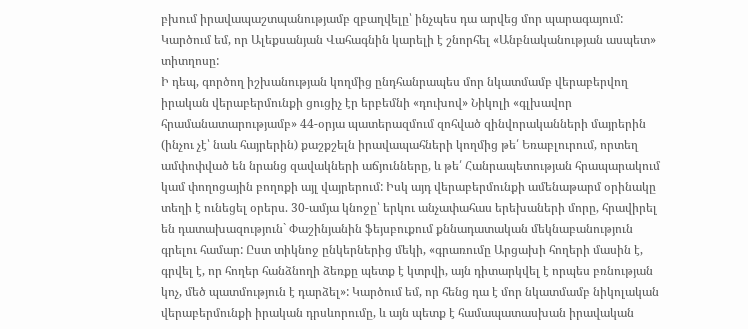բխում իրավապաշտպանությամբ զբաղվելը՝ ինչպես դա արվեց մոր պարագայում: Կարծում եմ, որ Ալեքսանյան Վահագնին կարելի է շնորհել «Անբնականության ասպետ» տիտղոսը:
Ի դեպ, գործող իշխանության կողմից ընդհանրապես մոր նկատմամբ վերաբերվող իրական վերաբերմունքի ցուցիչ էր երբեմնի «դուխով» Նիկոլի «գլխավոր հրամանատարությամբ» 44-օրյա պատերազմում զոհված զինվորականների մայրերին (ինչու չէ՝ նաև հայրերին) քաշքշելն իրավապահների կողմից թե՛ Եռաբլուրում, որտեղ ամփոփված են նրանց զավակների աճյունները, և թե՛ Հանրապետության հրապարակում կամ փողոցային բողոքի այլ վայրերում: Իսկ այդ վերաբերմունքի ամենաթարմ օրինակը տեղի է ունեցել օրերս. 30-ամյա կնոջը՝ երկու անչափահաս երեխաների մորը, հրավիրել են դատախազություն` Փաշինյանին ֆեյսբուքում քննադատական մեկնաբանություն գրելու համար: Ըստ տիկնոջ ընկերներից մեկի, «գրառումը Արցախի հողերի մասին է, գրվել է, որ հողեր հանձնողի ձեռքը պետք է կտրվի, այն դիտարկվել է որպես բռնության կոչ, մեծ պատմություն է դարձել»: Կարծում եմ, որ հենց դա է մոր նկատմամբ նիկոլական վերաբերմունքի իրական դրսևորումը, և այն պետք է համապատասխան իրավական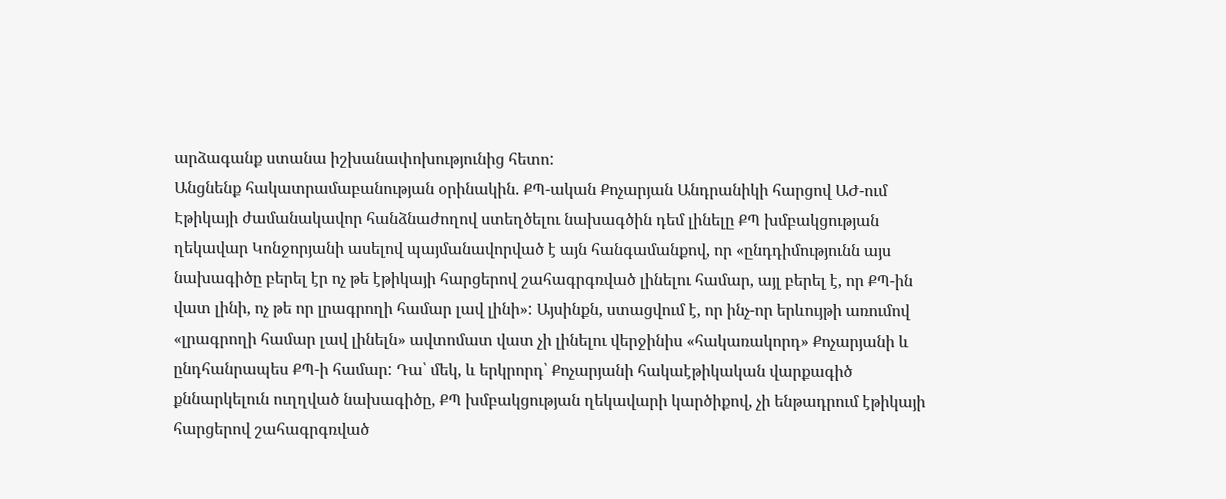արձագանք ստանա իշխանափոխությունից հետո:
Անցնենք հակատրամաբանության օրինակին. ՔՊ-ական Քոչարյան Անդրանիկի հարցով ԱԺ-ում Էթիկայի ժամանակավոր հանձնաժողով ստեղծելու նախագծին դեմ լինելը ՔՊ խմբակցության ղեկավար Կոնջորյանի ասելով պայմանավորված է այն հանգամանքով, որ «ընդդիմությունն այս նախագիծը բերել էր ոչ թե էթիկայի հարցերով շահագրգռված լինելու համար, այլ բերել է, որ ՔՊ-ին վատ լինի, ոչ թե որ լրագրողի համար լավ լինի»: Այսինքն, ստացվում է, որ ինչ-որ երևույթի առումով «լրագրողի համար լավ լինելն» ավտոմատ վատ չի լինելու վերջինիս «հակառակորդ» Քոչարյանի և ընդհանրապես ՔՊ-ի համար: Դա՝ մեկ, և երկրորդ՝ Քոչարյանի հակաէթիկական վարքագիծ քննարկելուն ուղղված նախագիծը, ՔՊ խմբակցության ղեկավարի կարծիքով, չի ենթադրում էթիկայի հարցերով շահագրգռված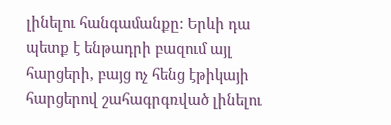լինելու հանգամանքը: Երևի դա պետք է ենթադրի բազում այլ հարցերի, բայց ոչ հենց էթիկայի հարցերով շահագրգռված լինելու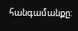հանգամանքը: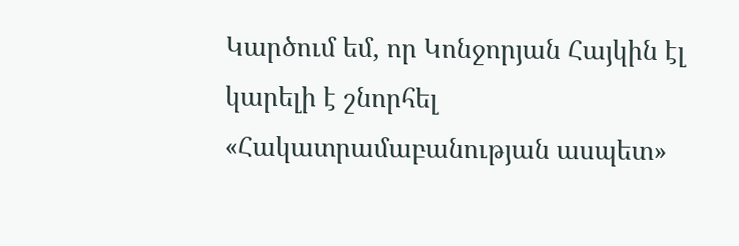Կարծում եմ, որ Կոնջորյան Հայկին էլ կարելի է շնորհել «Հակատրամաբանության ասպետ»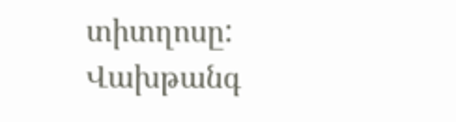տիտղոսը:
Վախթանգ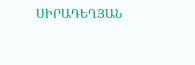ՍԻՐԱԴԵՂՅԱՆ